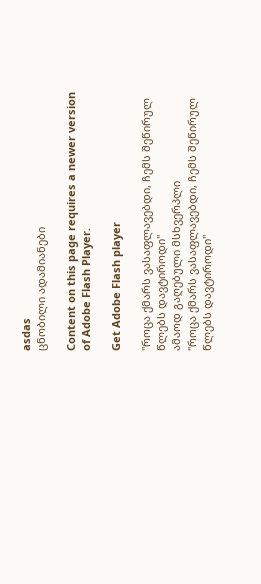asdas
ცნობილი ადამიანები

Content on this page requires a newer version of Adobe Flash Player.

Get Adobe Flash player

"როცა ქმარს ვასაფლავებდი, ჩემს შეწირულ წლებს დავტიროდი"
ამაოდ გაღებული მსხვერპლი
"როცა ქმარს ვასაფლავებდი, ჩემს შეწირულ წლებს დავტიროდი"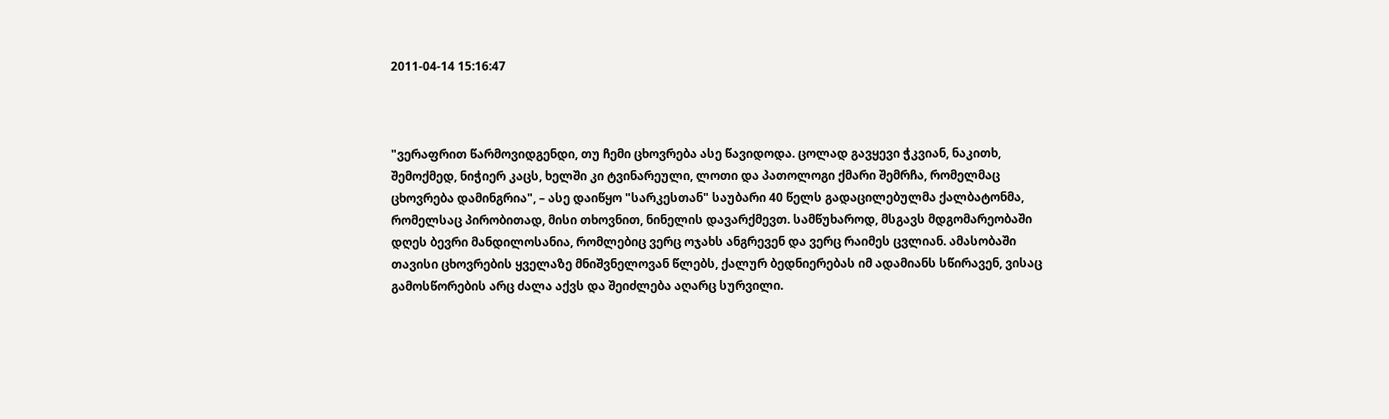2011-04-14 15:16:47



"ვერაფრით წარმოვიდგენდი, თუ ჩემი ცხოვრება ასე წავიდოდა. ცოლად გავყევი ჭკვიან, ნაკითხ, შემოქმედ, ნიჭიერ კაცს, ხელში კი ტვინარეული, ლოთი და პათოლოგი ქმარი შემრჩა, რომელმაც ცხოვრება დამინგრია", – ასე დაიწყო "სარკესთან" საუბარი 40 წელს გადაცილებულმა ქალბატონმა, რომელსაც პირობითად, მისი თხოვნით, ნინელის დავარქმევთ. სამწუხაროდ, მსგავს მდგომარეობაში დღეს ბევრი მანდილოსანია, რომლებიც ვერც ოჯახს ანგრევენ და ვერც რაიმეს ცვლიან. ამასობაში თავისი ცხოვრების ყველაზე მნიშვნელოვან წლებს, ქალურ ბედნიერებას იმ ადამიანს სწირავენ, ვისაც გამოსწორების არც ძალა აქვს და შეიძლება აღარც სურვილი.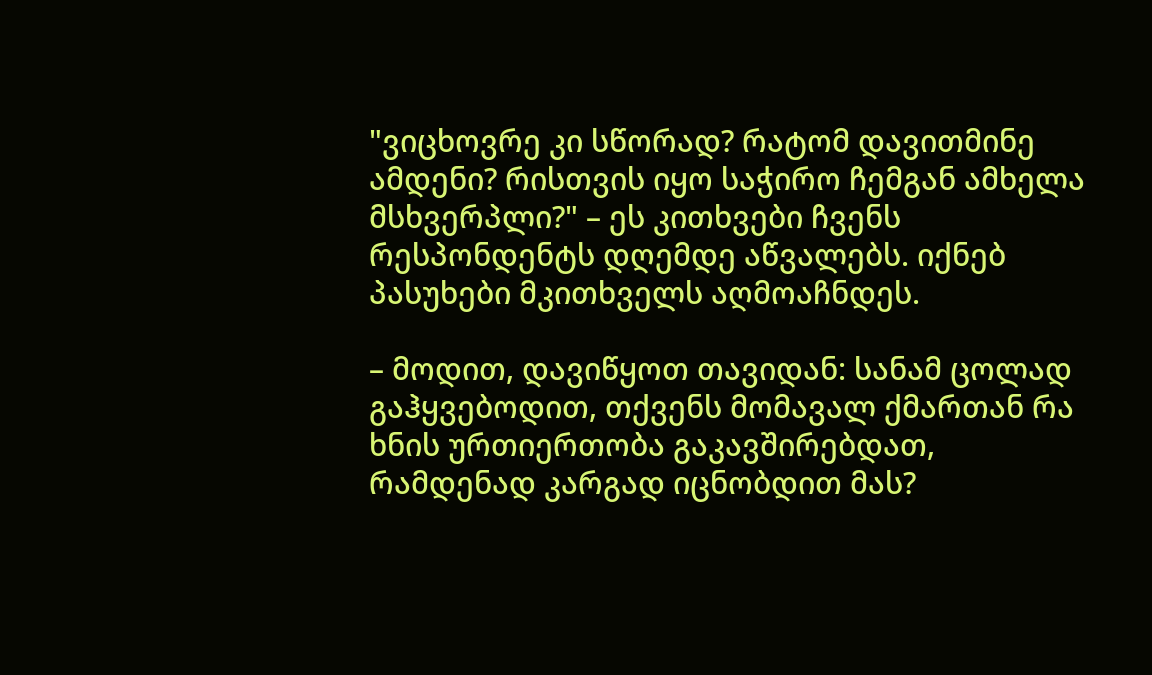"ვიცხოვრე კი სწორად? რატომ დავითმინე ამდენი? რისთვის იყო საჭირო ჩემგან ამხელა მსხვერპლი?" – ეს კითხვები ჩვენს რესპონდენტს დღემდე აწვალებს. იქნებ პასუხები მკითხველს აღმოაჩნდეს.

– მოდით, დავიწყოთ თავიდან: სანამ ცოლად გაჰყვებოდით, თქვენს მომავალ ქმართან რა ხნის ურთიერთობა გაკავშირებდათ, რამდენად კარგად იცნობდით მას?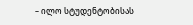– ილო სტუდენტობისას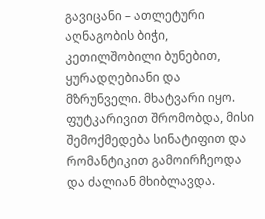გავიცანი – ათლეტური აღნაგობის ბიჭი, კეთილშობილი ბუნებით, ყურადღებიანი და მზრუნველი. მხატვარი იყო. ფუტკარივით შრომობდა, მისი შემოქმედება სინატიფით და რომანტიკით გამოირჩეოდა და ძალიან მხიბლავდა.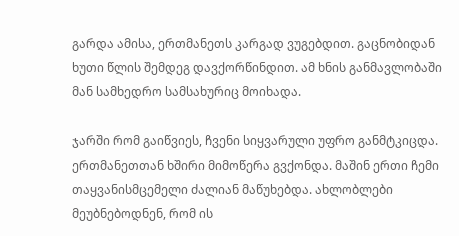გარდა ამისა, ერთმანეთს კარგად ვუგებდით. გაცნობიდან ხუთი წლის შემდეგ დავქორწინდით. ამ ხნის განმავლობაში მან სამხედრო სამსახურიც მოიხადა.

ჯარში რომ გაიწვიეს, ჩვენი სიყვარული უფრო განმტკიცდა. ერთმანეთთან ხშირი მიმოწერა გვქონდა. მაშინ ერთი ჩემი თაყვანისმცემელი ძალიან მაწუხებდა. ახლობლები მეუბნებოდნენ, რომ ის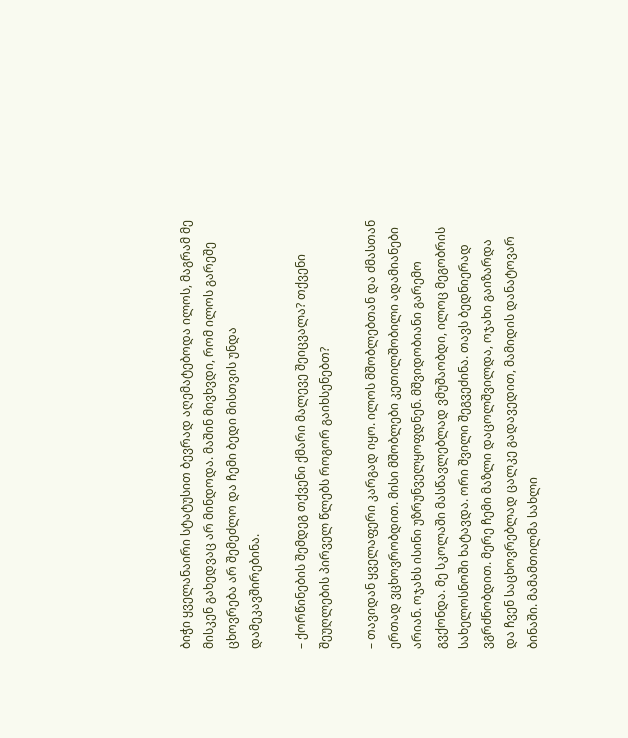ბიჭი ყველანაირი სტატუსით ბევრად აღემატებოდა ილოს, მაგრამ მე მისკენ გახედვაც არ მინდოდა. მაშინ მივხვდი, რომ ილოს გარეშე ცხოვრება არ შემეძლო და ჩემი ბედი მისთვის უნდა დამეკავშირებინა.

– ქორწინების შემდეგ თქვენი ქმარი მალევე შეიცვალა? თქვენი შეუღლების პირველ წლებს როგორ გაიხსენებთ?

– თავიდან ყველაფერი კარგად იყო. ილოს მშობლებთან და ძმასთან ერთად ვცხოვრობდით. მისი მშობლები კეთილშობილი ადამიანები არიან. ოჯახს ისინი უზრუნველყოფდნენ. მშვიდობიანი გარემო გვქონდა. მე სკოლაში მასწავლებლად ვმუშაობდი, ილოც მეგობრის სახელოსნოში ხატავდა. ორი შვილი შეგვეძინა. თავს ბედნიერად ვგრძნობდით. მერე ჩემი მაზლი დაცოლშვილდა, ოჯახი გაიზარდა და ჩვენ საცხოვრებლად ცალკე გადავედით, მამიდის დანატოვარ ბინაში. მამამთილმა სახლი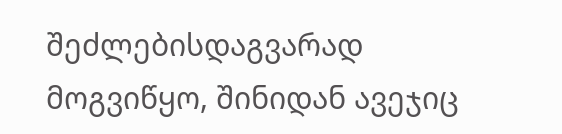შეძლებისდაგვარად მოგვიწყო, შინიდან ავეჯიც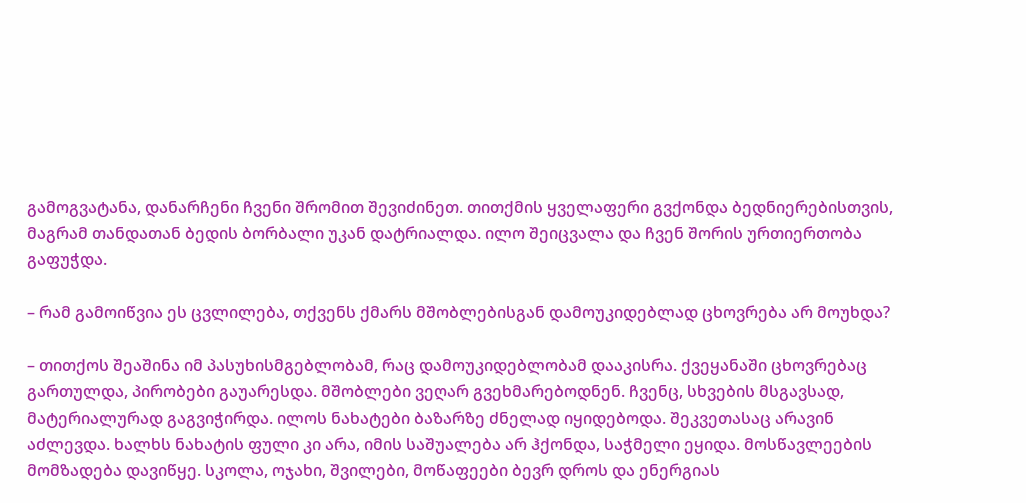გამოგვატანა, დანარჩენი ჩვენი შრომით შევიძინეთ. თითქმის ყველაფერი გვქონდა ბედნიერებისთვის, მაგრამ თანდათან ბედის ბორბალი უკან დატრიალდა. ილო შეიცვალა და ჩვენ შორის ურთიერთობა გაფუჭდა.

– რამ გამოიწვია ეს ცვლილება, თქვენს ქმარს მშობლებისგან დამოუკიდებლად ცხოვრება არ მოუხდა?

– თითქოს შეაშინა იმ პასუხისმგებლობამ, რაც დამოუკიდებლობამ დააკისრა. ქვეყანაში ცხოვრებაც გართულდა, პირობები გაუარესდა. მშობლები ვეღარ გვეხმარებოდნენ. ჩვენც, სხვების მსგავსად, მატერიალურად გაგვიჭირდა. ილოს ნახატები ბაზარზე ძნელად იყიდებოდა. შეკვეთასაც არავინ აძლევდა. ხალხს ნახატის ფული კი არა, იმის საშუალება არ ჰქონდა, საჭმელი ეყიდა. მოსწავლეების მომზადება დავიწყე. სკოლა, ოჯახი, შვილები, მოწაფეები ბევრ დროს და ენერგიას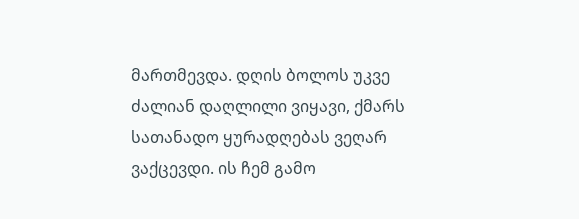მართმევდა. დღის ბოლოს უკვე ძალიან დაღლილი ვიყავი, ქმარს სათანადო ყურადღებას ვეღარ ვაქცევდი. ის ჩემ გამო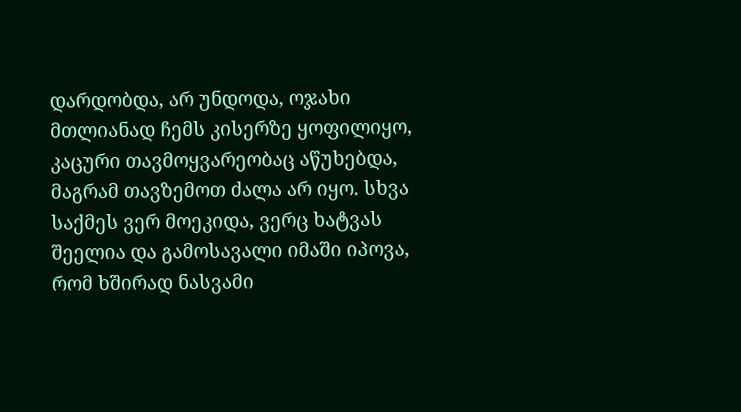დარდობდა, არ უნდოდა, ოჯახი მთლიანად ჩემს კისერზე ყოფილიყო, კაცური თავმოყვარეობაც აწუხებდა, მაგრამ თავზემოთ ძალა არ იყო. სხვა საქმეს ვერ მოეკიდა, ვერც ხატვას შეელია და გამოსავალი იმაში იპოვა, რომ ხშირად ნასვამი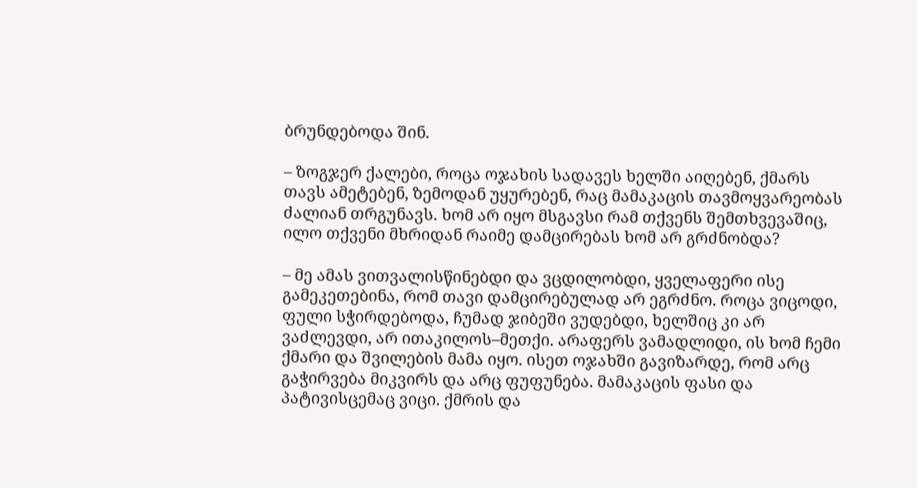ბრუნდებოდა შინ.

– ზოგჯერ ქალები, როცა ოჯახის სადავეს ხელში აიღებენ, ქმარს თავს ამეტებენ, ზემოდან უყურებენ, რაც მამაკაცის თავმოყვარეობას ძალიან თრგუნავს. ხომ არ იყო მსგავსი რამ თქვენს შემთხვევაშიც, ილო თქვენი მხრიდან რაიმე დამცირებას ხომ არ გრძნობდა?

– მე ამას ვითვალისწინებდი და ვცდილობდი, ყველაფერი ისე გამეკეთებინა, რომ თავი დამცირებულად არ ეგრძნო. როცა ვიცოდი, ფული სჭირდებოდა, ჩუმად ჯიბეში ვუდებდი, ხელშიც კი არ ვაძლევდი, არ ითაკილოს–მეთქი. არაფერს ვამადლიდი, ის ხომ ჩემი ქმარი და შვილების მამა იყო. ისეთ ოჯახში გავიზარდე, რომ არც გაჭირვება მიკვირს და არც ფუფუნება. მამაკაცის ფასი და პატივისცემაც ვიცი. ქმრის და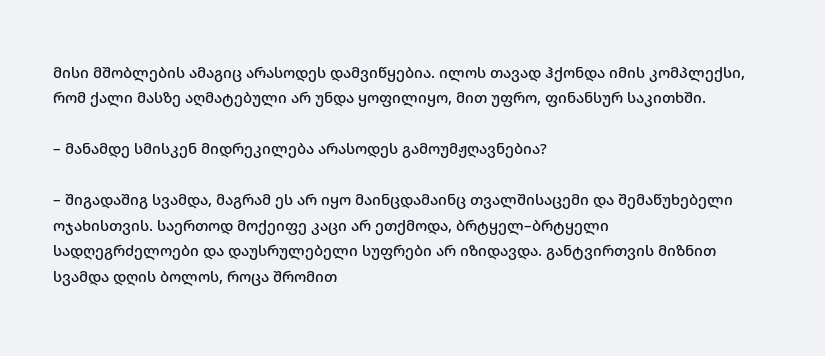მისი მშობლების ამაგიც არასოდეს დამვიწყებია. ილოს თავად ჰქონდა იმის კომპლექსი, რომ ქალი მასზე აღმატებული არ უნდა ყოფილიყო, მით უფრო, ფინანსურ საკითხში.

– მანამდე სმისკენ მიდრეკილება არასოდეს გამოუმჟღავნებია?

– შიგადაშიგ სვამდა, მაგრამ ეს არ იყო მაინცდამაინც თვალშისაცემი და შემაწუხებელი ოჯახისთვის. საერთოდ მოქეიფე კაცი არ ეთქმოდა, ბრტყელ–ბრტყელი სადღეგრძელოები და დაუსრულებელი სუფრები არ იზიდავდა. განტვირთვის მიზნით სვამდა დღის ბოლოს, როცა შრომით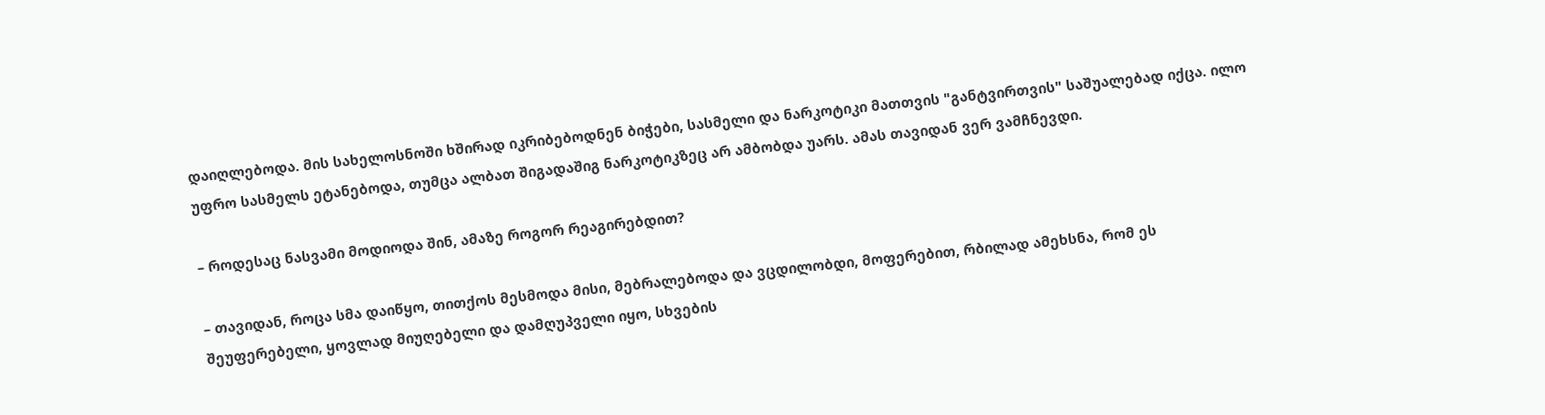დაიღლებოდა. მის სახელოსნოში ხშირად იკრიბებოდნენ ბიჭები, სასმელი და ნარკოტიკი მათთვის "განტვირთვის" საშუალებად იქცა. ილო უფრო სასმელს ეტანებოდა, თუმცა ალბათ შიგადაშიგ ნარკოტიკზეც არ ამბობდა უარს. ამას თავიდან ვერ ვამჩნევდი.

– როდესაც ნასვამი მოდიოდა შინ, ამაზე როგორ რეაგირებდით?

– თავიდან, როცა სმა დაიწყო, თითქოს მესმოდა მისი, მებრალებოდა და ვცდილობდი, მოფერებით, რბილად ამეხსნა, რომ ეს შეუფერებელი, ყოვლად მიუღებელი და დამღუპველი იყო, სხვების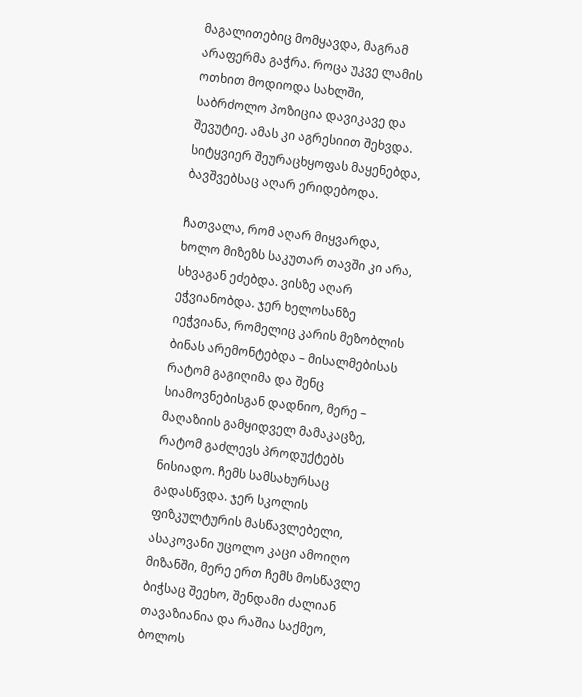მაგალითებიც მომყავდა, მაგრამ არაფერმა გაჭრა. როცა უკვე ლამის ოთხით მოდიოდა სახლში, საბრძოლო პოზიცია დავიკავე და შევუტიე. ამას კი აგრესიით შეხვდა. სიტყვიერ შეურაცხყოფას მაყენებდა, ბავშვებსაც აღარ ერიდებოდა.

ჩათვალა, რომ აღარ მიყვარდა, ხოლო მიზეზს საკუთარ თავში კი არა, სხვაგან ეძებდა. ვისზე აღარ ეჭვიანობდა. ჯერ ხელოსანზე იეჭვიანა, რომელიც კარის მეზობლის ბინას არემონტებდა – მისალმებისას რატომ გაგიღიმა და შენც სიამოვნებისგან დადნიო, მერე – მაღაზიის გამყიდველ მამაკაცზე, რატომ გაძლევს პროდუქტებს ნისიადო. ჩემს სამსახურსაც გადასწვდა. ჯერ სკოლის ფიზკულტურის მასწავლებელი, ასაკოვანი უცოლო კაცი ამოიღო მიზანში, მერე ერთ ჩემს მოსწავლე ბიჭსაც შეეხო, შენდამი ძალიან თავაზიანია და რაშია საქმეო, ბოლოს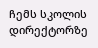ჩემს სკოლის დირექტორზე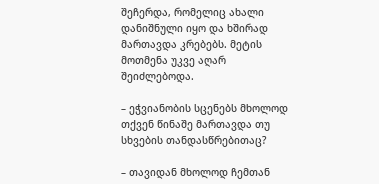შეჩერდა, რომელიც ახალი დანიშნული იყო და ხშირად მართავდა კრებებს. მეტის მოთმენა უკვე აღარ შეიძლებოდა.

– ეჭვიანობის სცენებს მხოლოდ თქვენ წინაშე მართავდა თუ სხვების თანდასწრებითაც?

– თავიდან მხოლოდ ჩემთან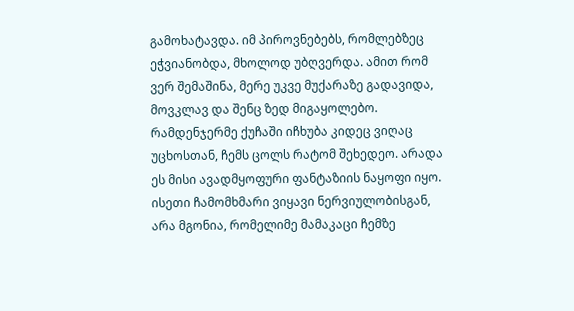გამოხატავდა. იმ პიროვნებებს, რომლებზეც ეჭვიანობდა, მხოლოდ უბღვერდა. ამით რომ ვერ შემაშინა, მერე უკვე მუქარაზე გადავიდა, მოვკლავ და შენც ზედ მიგაყოლებო. რამდენჯერმე ქუჩაში იჩხუბა კიდეც ვიღაც უცხოსთან, ჩემს ცოლს რატომ შეხედეო. არადა ეს მისი ავადმყოფური ფანტაზიის ნაყოფი იყო. ისეთი ჩამომხმარი ვიყავი ნერვიულობისგან, არა მგონია, რომელიმე მამაკაცი ჩემზე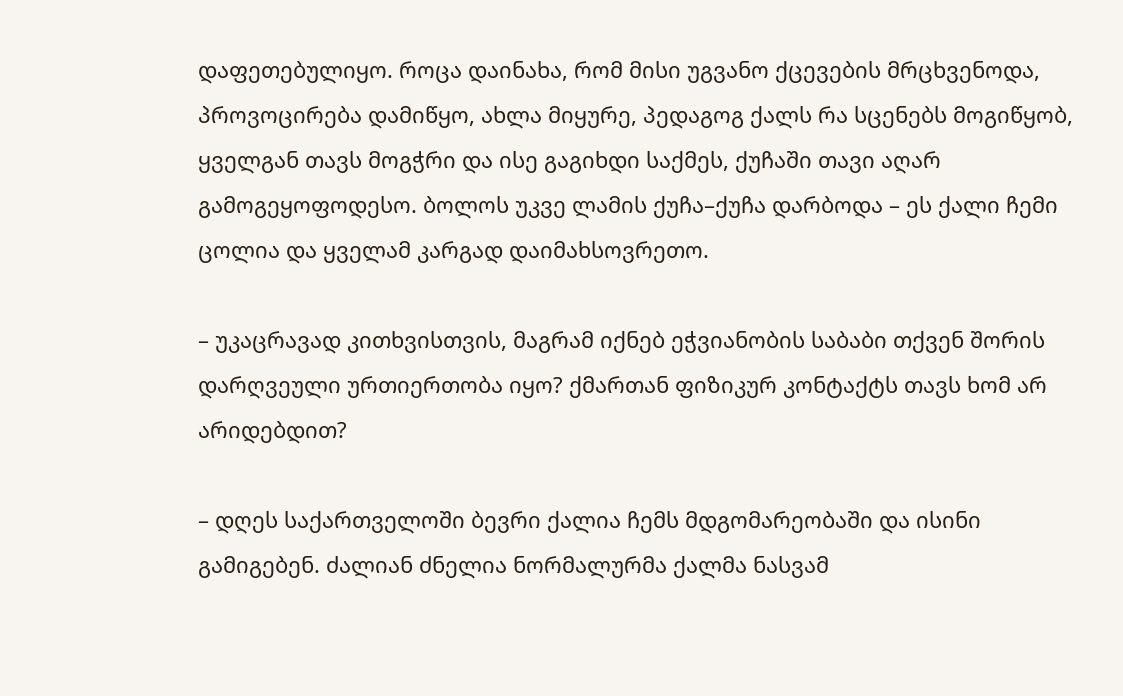დაფეთებულიყო. როცა დაინახა, რომ მისი უგვანო ქცევების მრცხვენოდა, პროვოცირება დამიწყო, ახლა მიყურე, პედაგოგ ქალს რა სცენებს მოგიწყობ, ყველგან თავს მოგჭრი და ისე გაგიხდი საქმეს, ქუჩაში თავი აღარ გამოგეყოფოდესო. ბოლოს უკვე ლამის ქუჩა–ქუჩა დარბოდა – ეს ქალი ჩემი ცოლია და ყველამ კარგად დაიმახსოვრეთო.

– უკაცრავად კითხვისთვის, მაგრამ იქნებ ეჭვიანობის საბაბი თქვენ შორის დარღვეული ურთიერთობა იყო? ქმართან ფიზიკურ კონტაქტს თავს ხომ არ არიდებდით?

– დღეს საქართველოში ბევრი ქალია ჩემს მდგომარეობაში და ისინი გამიგებენ. ძალიან ძნელია ნორმალურმა ქალმა ნასვამ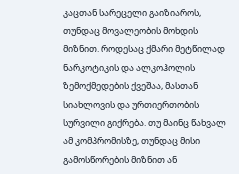კაცთან სარეცელი გაიზიაროს, თუნდაც მოვალეობის მოხდის მიზნით. როდესაც ქმარი მეტწილად ნარკოტიკის და ალკოჰოლის ზემოქმედების ქვეშაა, მასთან სიახლოვის და ურთიერთობის სურვილი გიქრება. თუ მაინც წახვალ ამ კომპრომისზე, თუნდაც მისი გამოსწორების მიზნით ან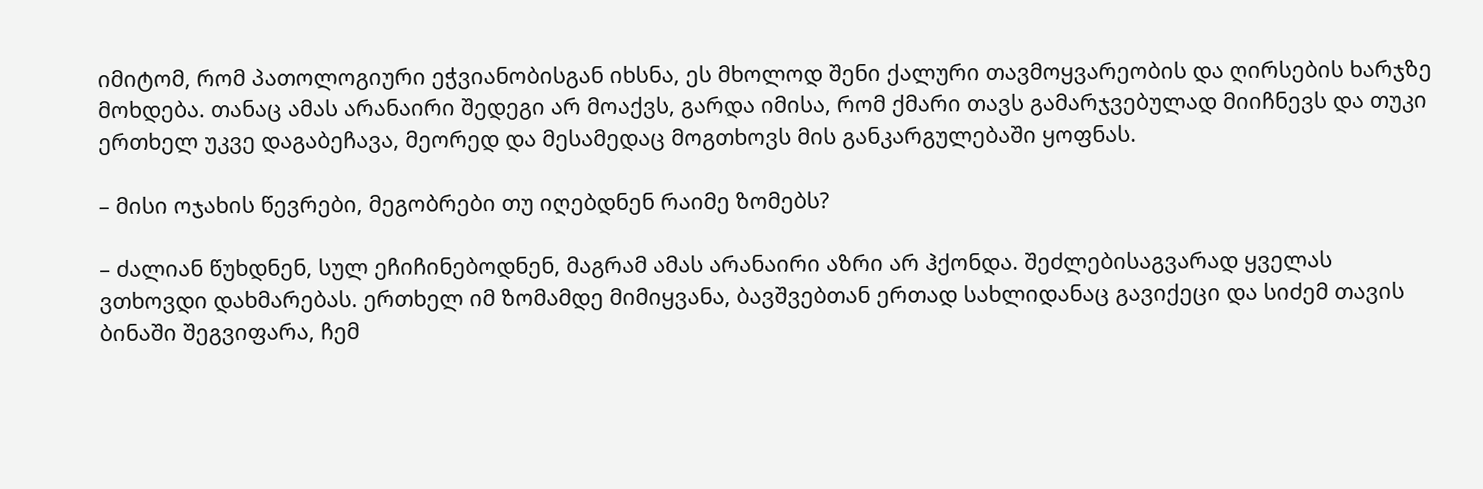იმიტომ, რომ პათოლოგიური ეჭვიანობისგან იხსნა, ეს მხოლოდ შენი ქალური თავმოყვარეობის და ღირსების ხარჯზე მოხდება. თანაც ამას არანაირი შედეგი არ მოაქვს, გარდა იმისა, რომ ქმარი თავს გამარჯვებულად მიიჩნევს და თუკი ერთხელ უკვე დაგაბეჩავა, მეორედ და მესამედაც მოგთხოვს მის განკარგულებაში ყოფნას.

– მისი ოჯახის წევრები, მეგობრები თუ იღებდნენ რაიმე ზომებს?

– ძალიან წუხდნენ, სულ ეჩიჩინებოდნენ, მაგრამ ამას არანაირი აზრი არ ჰქონდა. შეძლებისაგვარად ყველას ვთხოვდი დახმარებას. ერთხელ იმ ზომამდე მიმიყვანა, ბავშვებთან ერთად სახლიდანაც გავიქეცი და სიძემ თავის ბინაში შეგვიფარა, ჩემ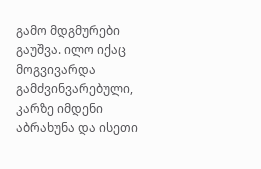გამო მდგმურები გაუშვა. ილო იქაც მოგვივარდა გამძვინვარებული, კარზე იმდენი აბრახუნა და ისეთი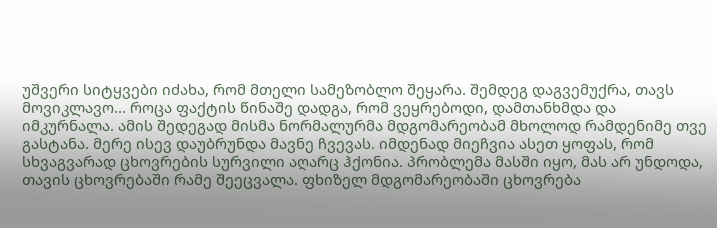უშვერი სიტყვები იძახა, რომ მთელი სამეზობლო შეყარა. შემდეგ დაგვემუქრა, თავს მოვიკლავო... როცა ფაქტის წინაშე დადგა, რომ ვეყრებოდი, დამთანხმდა და იმკურნალა. ამის შედეგად მისმა ნორმალურმა მდგომარეობამ მხოლოდ რამდენიმე თვე გასტანა. მერე ისევ დაუბრუნდა მავნე ჩვევას. იმდენად მიეჩვია ასეთ ყოფას, რომ სხვაგვარად ცხოვრების სურვილი აღარც ჰქონია. პრობლემა მასში იყო, მას არ უნდოდა, თავის ცხოვრებაში რამე შეეცვალა. ფხიზელ მდგომარეობაში ცხოვრება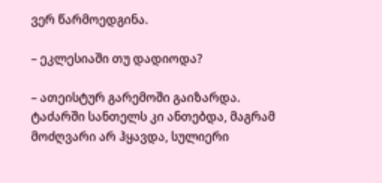ვერ წარმოედგინა.

– ეკლესიაში თუ დადიოდა?

– ათეისტურ გარემოში გაიზარდა. ტაძარში სანთელს კი ანთებდა, მაგრამ მოძღვარი არ ჰყავდა, სულიერი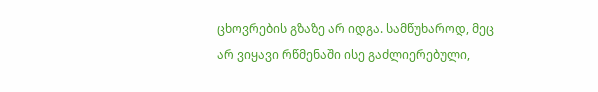ცხოვრების გზაზე არ იდგა. სამწუხაროდ, მეც არ ვიყავი რწმენაში ისე გაძლიერებული,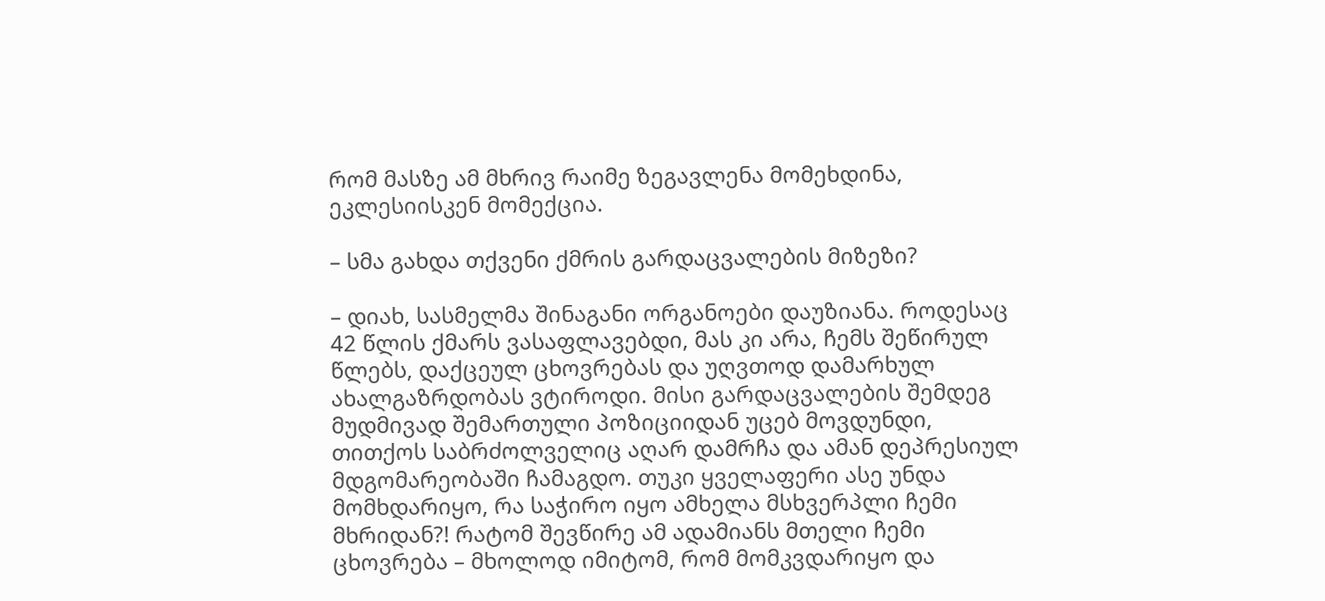რომ მასზე ამ მხრივ რაიმე ზეგავლენა მომეხდინა, ეკლესიისკენ მომექცია.

– სმა გახდა თქვენი ქმრის გარდაცვალების მიზეზი?

– დიახ, სასმელმა შინაგანი ორგანოები დაუზიანა. როდესაც 42 წლის ქმარს ვასაფლავებდი, მას კი არა, ჩემს შეწირულ წლებს, დაქცეულ ცხოვრებას და უღვთოდ დამარხულ ახალგაზრდობას ვტიროდი. მისი გარდაცვალების შემდეგ მუდმივად შემართული პოზიციიდან უცებ მოვდუნდი, თითქოს საბრძოლველიც აღარ დამრჩა და ამან დეპრესიულ მდგომარეობაში ჩამაგდო. თუკი ყველაფერი ასე უნდა მომხდარიყო, რა საჭირო იყო ამხელა მსხვერპლი ჩემი მხრიდან?! რატომ შევწირე ამ ადამიანს მთელი ჩემი ცხოვრება – მხოლოდ იმიტომ, რომ მომკვდარიყო და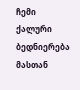ჩემი ქალური ბედნიერება მასთან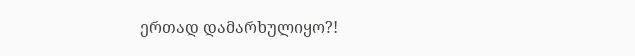ერთად დამარხულიყო?!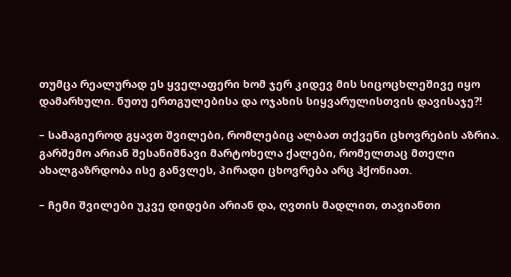თუმცა რეალურად ეს ყველაფერი ხომ ჯერ კიდევ მის სიცოცხლეშივე იყო დამარხული. ნუთუ ერთგულებისა და ოჯახის სიყვარულისთვის დავისაჯე?!

– სამაგიეროდ გყავთ შვილები, რომლებიც ალბათ თქვენი ცხოვრების აზრია. გარშემო არიან შესანიშნავი მარტოხელა ქალები, რომელთაც მთელი ახალგაზრდობა ისე განვლეს, პირადი ცხოვრება არც ჰქონიათ.

– ჩემი შვილები უკვე დიდები არიან და, ღვთის მადლით, თავიანთი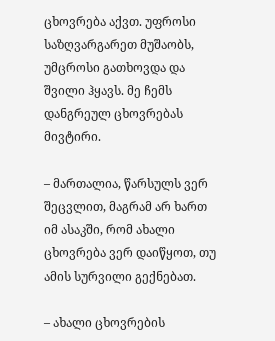ცხოვრება აქვთ. უფროსი საზღვარგარეთ მუშაობს, უმცროსი გათხოვდა და შვილი ჰყავს. მე ჩემს დანგრეულ ცხოვრებას მივტირი.

– მართალია, წარსულს ვერ შეცვლით, მაგრამ არ ხართ იმ ასაკში, რომ ახალი ცხოვრება ვერ დაიწყოთ, თუ ამის სურვილი გექნებათ.

– ახალი ცხოვრების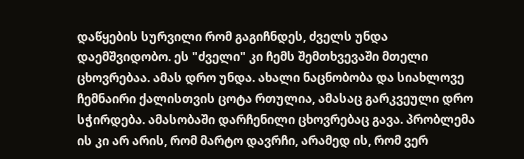დაწყების სურვილი რომ გაგიჩნდეს, ძველს უნდა დაემშვიდობო. ეს "ძველი" კი ჩემს შემთხვევაში მთელი ცხოვრებაა. ამას დრო უნდა. ახალი ნაცნობობა და სიახლოვე ჩემნაირი ქალისთვის ცოტა რთულია, ამასაც გარკვეული დრო სჭირდება. ამასობაში დარჩენილი ცხოვრებაც გავა. პრობლემა ის კი არ არის, რომ მარტო დავრჩი, არამედ ის, რომ ვერ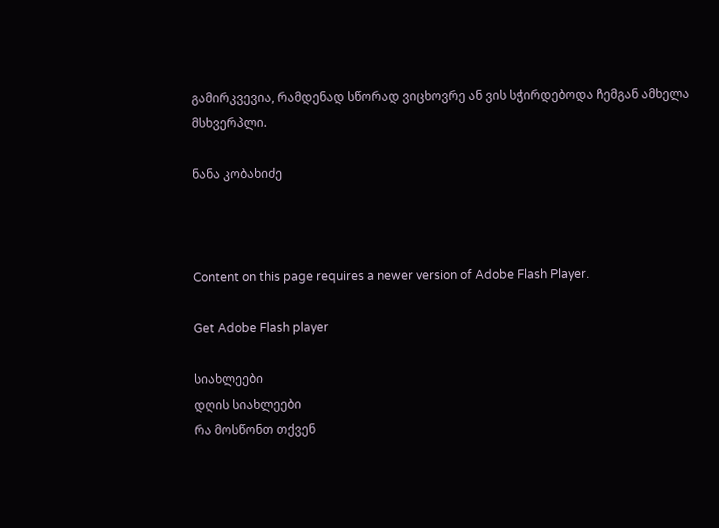გამირკვევია, რამდენად სწორად ვიცხოვრე ან ვის სჭირდებოდა ჩემგან ამხელა მსხვერპლი.

ნანა კობახიძე



Content on this page requires a newer version of Adobe Flash Player.

Get Adobe Flash player

სიახლეები
დღის სიახლეები
რა მოსწონთ თქვენ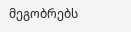მეგობრებს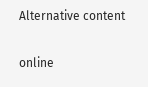Alternative content

online